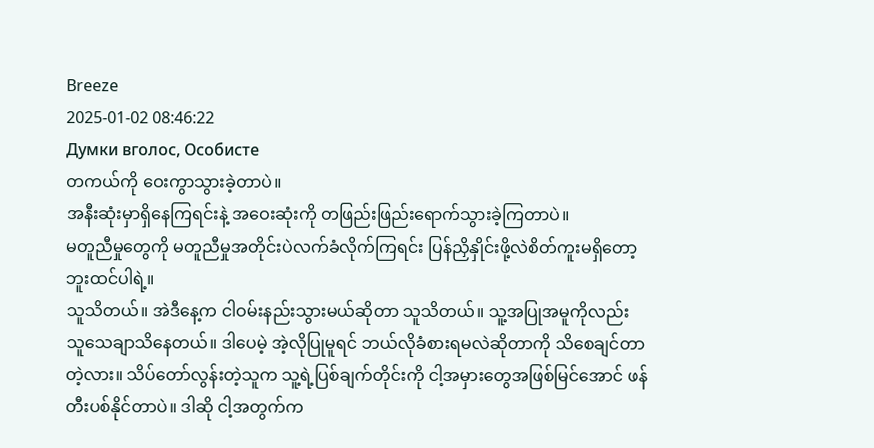Breeze
2025-01-02 08:46:22
Думки вголос, Особисте
တကယ်ကို ဝေးကွာသွားခဲ့တာပဲ။
အနီးဆုံးမှာရှိနေကြရင်းနဲ့ အဝေးဆုံးကို တဖြည်းဖြည်းရောက်သွားခဲ့ကြတာပဲ။
မတူညီမှုတွေကို မတူညီမှုအတိုင်းပဲလက်ခံလိုက်ကြရင်း ပြန်ညှိနှိုင်းဖို့လဲစိတ်ကူးမရှိတော့ဘူးထင်ပါရဲ့။
သူသိတယ်။ အဲဒီနေ့က ငါဝမ်းနည်းသွားမယ်ဆိုတာ သူသိတယ်။ သူ့အပြုအမူကိုလည်း သူသေချာသိနေတယ်။ ဒါပေမဲ့ အဲ့လိုပြုမူရင် ဘယ်လိုခံစားရမလဲဆိုတာကို သိစေချင်တာတဲ့လား။ သိပ်တော်လွန်းတဲ့သူက သူ့ရဲ့ပြစ်ချက်တိုင်းကို ငါ့အမှားတွေအဖြစ်မြင်အောင် ဖန်တီးပစ်နိုင်တာပဲ။ ဒါဆို ငါ့အတွက်က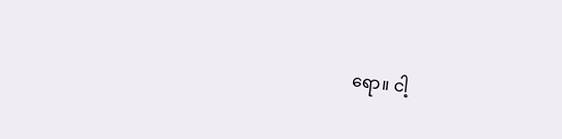ရော။ ငါ့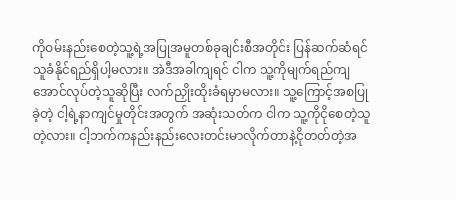ကိုဝမ်းနည်းစေတဲ့သူ့ရဲ့အပြုအမူတစ်ခုချင်းစီအတိုင်း ပြန်ဆက်ဆံရင် သူခံနိုင်ရည်ရှိပါ့မလား။ အဲဒီအခါကျရင် ငါက သူ့ကိုမျက်ရည်ကျအောင်လုပ်တဲ့သူဆိုပြီး လက်ညှိုးထိုးခံရမှာမလား။ သူ့ကြောင့်အစပြုခဲ့တဲ့ ငါ့ရဲ့နာကျင်မှုတိုင်းအတွက် အဆုံးသတ်က ငါက သူ့ကိုငိုစေတဲ့သူတဲ့လား။ ငါ့ဘက်ကနည်းနည်းလေးတင်းမာလိုက်တာနဲ့ငိုတတ်တဲ့အ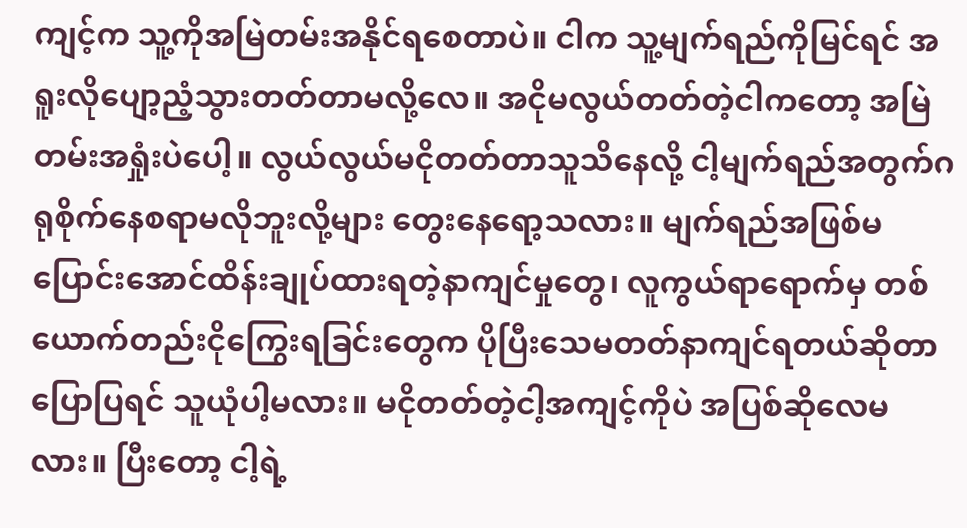ကျင့်က သူ့ကိုအမြဲတမ်းအနိုင်ရစေတာပဲ။ ငါက သူ့မျက်ရည်ကိုမြင်ရင် အရူးလိုပျော့ညံ့သွားတတ်တာမလို့လေ။ အငိုမလွယ်တတ်တဲ့ငါကတော့ အမြဲတမ်းအရှုံးပဲပေါ့။ လွယ်လွယ်မငိုတတ်တာသူသိနေလို့ ငါ့မျက်ရည်အတွက်ဂရုစိုက်နေစရာမလိုဘူးလို့များ တွေးနေရော့သလား။ မျက်ရည်အဖြစ်မပြောင်းအောင်ထိန်းချုပ်ထားရတဲ့နာကျင်မှုတွေ၊ လူကွယ်ရာရောက်မှ တစ်ယောက်တည်းငိုကြွေးရခြင်းတွေက ပိုပြီးသေမတတ်နာကျင်ရတယ်ဆိုတာပြောပြရင် သူယုံပါ့မလား။ မငိုတတ်တဲ့ငါ့အကျင့်ကိုပဲ အပြစ်ဆိုလေမလား။ ပြီးတော့ ငါ့ရဲ့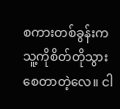စကားတစ်ခွန်းက သူ့ကိုစိတ်တိုသွားစေတာတဲ့လေ။ ငါ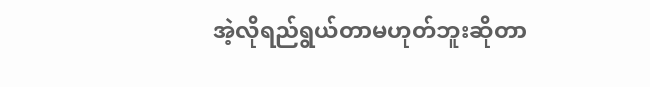အဲ့လိုရည်ရွယ်တာမဟုတ်ဘူးဆိုတာ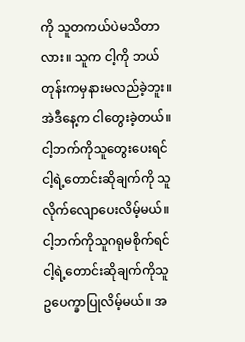ကို သူတကယ်ပဲမသိတာလား။ သူက ငါ့ကို ဘယ်တုန်းကမှနားမလည်ခဲ့ဘူး။ အဲဒီနေ့က ငါတွေးခဲ့တယ်။ ငါ့ဘက်ကိုသူတွေးပေးရင် ငါ့ရဲ့တောင်းဆိုချက်ကို သူလိုက်လျောပေးလိမ့်မယ်။ ငါ့ဘက်ကိုသူဂရုမစိုက်ရင် ငါ့ရဲ့တောင်းဆိုချက်ကိုသူဥပေက္ခာပြုလိမ့်မယ်။ အ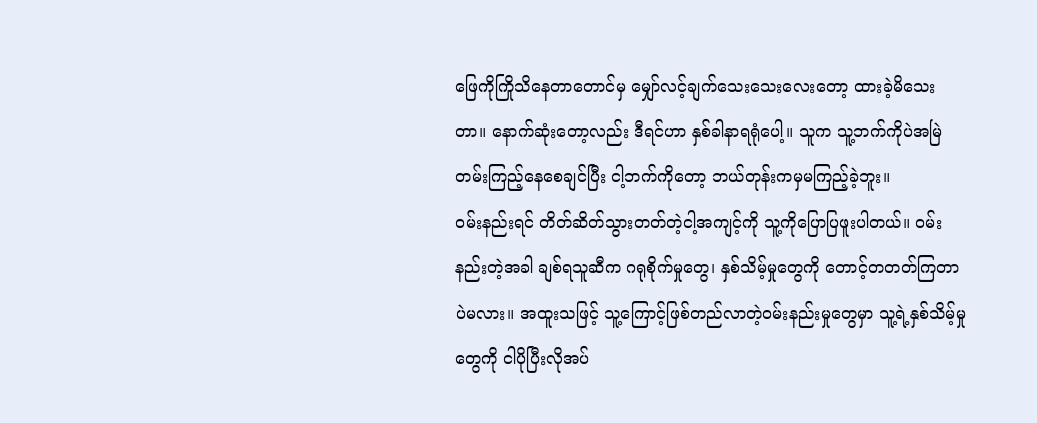ဖြေကိုကြိုသိနေတာတောင်မှ မျှော်လင့်ချက်သေးသေးလေးတော့ ထားခဲ့မိသေးတာ။ နောက်ဆုံးတော့လည်း ဒီရင်ဟာ နှစ်ခါနာရရုံပေါ့။ သူက သူ့ဘက်ကိုပဲအမြဲတမ်းကြည့်နေစေချင်ပြီး ငါ့ဘက်ကိုတော့ ဘယ်တုန်းကမှမကြည့်ခဲ့ဘူး။
ဝမ်းနည်းရင် တိတ်ဆိတ်သွားတတ်တဲ့ငါ့အကျင့်ကို သူ့ကိုပြောပြဖူးပါတယ်။ ဝမ်းနည်းတဲ့အခါ ချစ်ရသူဆီက ဂရုစိုက်မှုတွေ၊ နှစ်သိမ့်မှုတွေကို တောင့်တတတ်ကြတာပဲမလား။ အထူးသဖြင့် သူ့ကြောင့်ဖြစ်တည်လာတဲ့ဝမ်းနည်းမှုတွေမှာ သူ့ရဲ့နှစ်သိမ့်မှုတွေကို ငါပိုပြီးလိုအပ်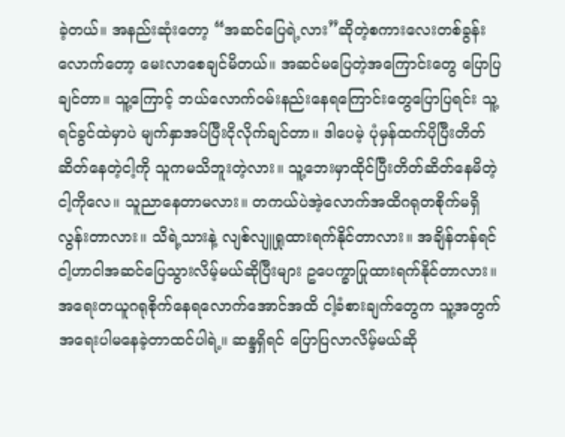ခဲ့တယ်။ အနည်းဆုံးတော့ “အဆင်ပြေရဲ့လား”ဆိုတဲ့စကားလေးတစ်ခွန်းလောက်တော့ မေးလာစေချင်မိတယ်။ အဆင်မပြေတဲ့အကြောင်းတွေ ပြောပြချင်တာ။ သူ့ကြောင့် ဘယ်လောက်ဝမ်းနည်းနေရကြောင်းတွေပြောပြရင်း သူ့ရင်ခွင်ထဲမှာပဲ မျက်နှာအပ်ပြီးငိုလိုက်ချင်တာ။ ဒါပေမဲ့ ပုံမှန်ထက်ပိုပြီးတိတ်ဆိတ်နေတဲ့ငါ့ကို သူကမသိဘူးတဲ့လား။ သူ့ဘေးမှာထိုင်ပြီးတိတ်ဆိတ်နေမိတဲ့ငါ့ကိုလေ။ သူညာနေတာမလား။ တကယ်ပဲအဲ့လောက်အထိဂရုတစိုက်မရှိလွန်းတာလား။ သိရဲ့သားနဲ့ လျစ်လျူရှုထားရက်နိုင်တာလား။ အချိန်တန်ရင် ငါ့ဟာငါအဆင်ပြေသွားလိမ့်မယ်ဆိုပြီးများ ဥပေက္ခာပြုထားရက်နိုင်တာလား။ အရေးတယူဂရုစိုက်နေရလောက်အောင်အထိ ငါ့ခံစားချက်တွေက သူ့အတွက် အရေးပါမနေခဲ့တာထင်ပါရဲ့။ ဆန္ဒရှိရင် ပြောပြလာလိမ့်မယ်ဆို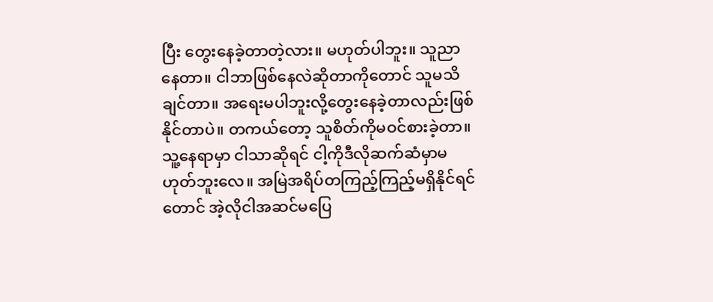ပြီး တွေးနေခဲ့တာတဲ့လား။ မဟုတ်ပါဘူး။ သူညာနေတာ။ ငါဘာဖြစ်နေလဲဆိုတာကိုတောင် သူမသိချင်တာ။ အရေးမပါဘူးလို့တွေးနေခဲ့တာလည်းဖြစ်နိုင်တာပဲ။ တကယ်တော့ သူစိတ်ကိုမဝင်စားခဲ့တာ။ သူ့နေရာမှာ ငါသာဆိုရင် ငါ့ကိုဒီလိုဆက်ဆံမှာမဟုတ်ဘူးလေ။ အမြဲအရိပ်တကြည့်ကြည့်မရှိနိုင်ရင်တောင် အဲ့လိုငါအဆင်မပြေ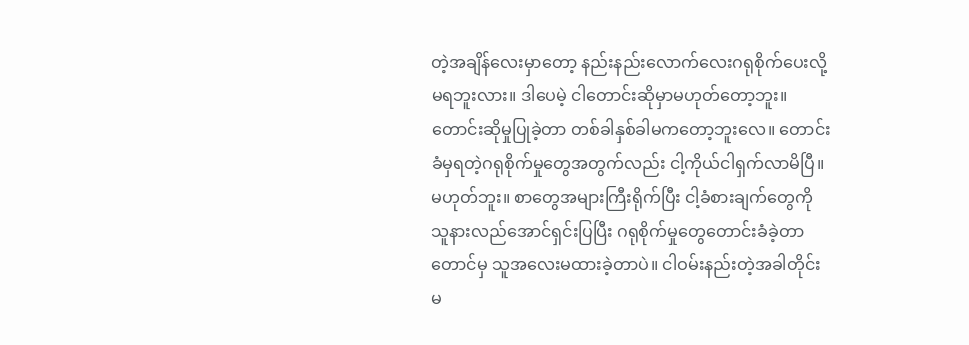တဲ့အချိန်လေးမှာတော့ နည်းနည်းလောက်လေးဂရုစိုက်ပေးလို့မရဘူးလား။ ဒါပေမဲ့ ငါတောင်းဆိုမှာမဟုတ်တော့ဘူး။ တောင်းဆိုမှုပြုခဲ့တာ တစ်ခါနှစ်ခါမကတော့ဘူးလေ။ တောင်းခံမှရတဲ့ဂရုစိုက်မှုတွေအတွက်လည်း ငါ့ကိုယ်ငါရှက်လာမိပြီ။ မဟုတ်ဘူး။ စာတွေအများကြီးရိုက်ပြီး ငါ့ခံစားချက်တွေကို သူနားလည်အောင်ရှင်းပြပြီး ဂရုစိုက်မှုတွေတောင်းခံခဲ့တာတောင်မှ သူအလေးမထားခဲ့တာပဲ။ ငါဝမ်းနည်းတဲ့အခါတိုင်း မ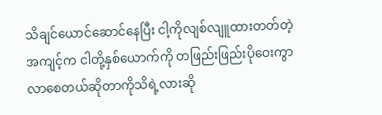သိချင်ယောင်ဆောင်နေပြီး ငါ့ကိုလျစ်လျူထားတတ်တဲ့အကျင့်က ငါတို့နှစ်ယောက်ကို တဖြည်းဖြည်းပိုဝေးကွာလာစေတယ်ဆိုတာကိုသိရဲ့လားဆို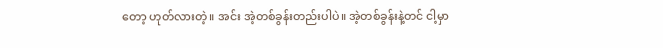တော့ ဟုတ်လားတဲ့။ အင်း အဲ့တစ်ခွန်းတည်းပါပဲ။ အဲ့တစ်ခွန်းနဲ့တင် ငါ့မှာ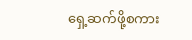ရှေ့ဆက်ဖို့စကား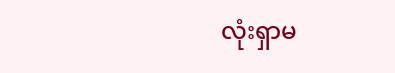လုံးရှာမ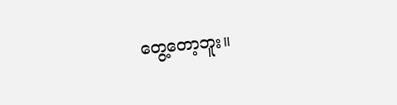တွေ့တော့ဘူး။